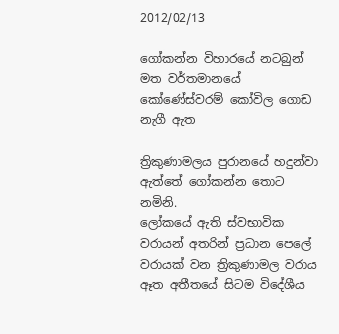2012/02/13

ගෝකන්න විහාරයේ නටබුන් මත වර්තමානයේ කෝණේස්වරම් කෝවිල ගොඩ නැගී ඇත

ත්‍රිකුණාමලය පුරානයේ හදුන්වා ඇත්තේ ගෝකන්න තොට නමිනි.
ලෝකයේ ඇති ස්වභාවික වරායන් අතරින් ප්‍රධාන පෙලේ වරායක් වන ත්‍රිකුණාමල වරාය ඈත අතීතයේ සිටම විදේශීය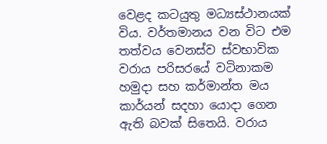වෙළද කටයුතු මධ්‍යස්ථානයක් විය. වර්තමානය වන විට එම තත්වය වෙනස්ව ස්වභාවික වරාය පරිසරයේ වටිනාකම හමුදා සහ කර්මාන්ත මය කාර්යන් සදහා යොදා ගෙන ඇති බවක් සිතෙයි. වරාය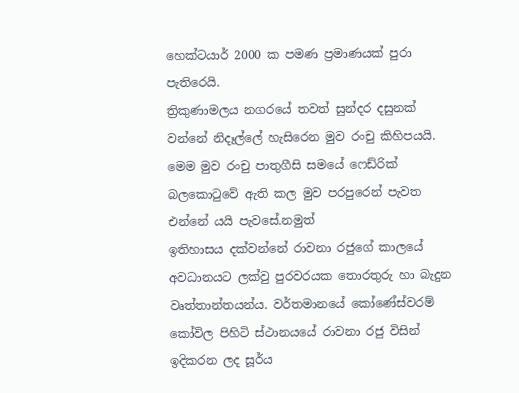හෙක්ටයාර් 2000 ක පමණ ප්‍රමාණයක් පුරා පැතිරෙයි.
ත්‍රිකුණාමලය නගරයේ තවත් සුන්දර දසුනක් වන්නේ නිදෑල්ලේ හැසිරෙන මුව රංචු කිහිපයයි. මෙම මුව රංචු පාතුගීසි සමයේ ෆෙඩ්රික් බලකොටුවේ ඇති කල මුව පරපුරෙන් පැවත එන්නේ යයි පැවසේ.නමුත්
ඉතිහාසය දක්වන්නේ රාවනා රජුගේ කාලයේ අවධානයට ලක්වු පුරවරයක තොරතුරු හා බැදුන වෘත්තාන්තයන්ය. වර්තමානයේ කෝණේස්වරම් කෝවිල පිහිටි ස්ථානයයේ රාවනා රජු විසින් ඉදිකරන ලද සූර්ය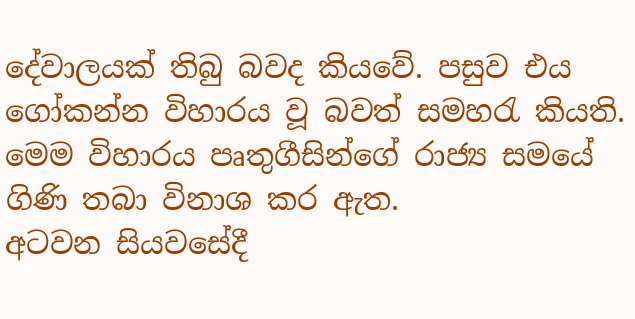දේවාලයක් තිබු බවද කියවේ. පසුව එය ගෝකන්න විහාරය වූ බවත් සමහරැ කියති. මෙම විහාරය පෘතුගීසින්ගේ රාජ්‍ය සමයේ ගිණි තබා විනාශ කර ඇත.
අටවන සියවසේදී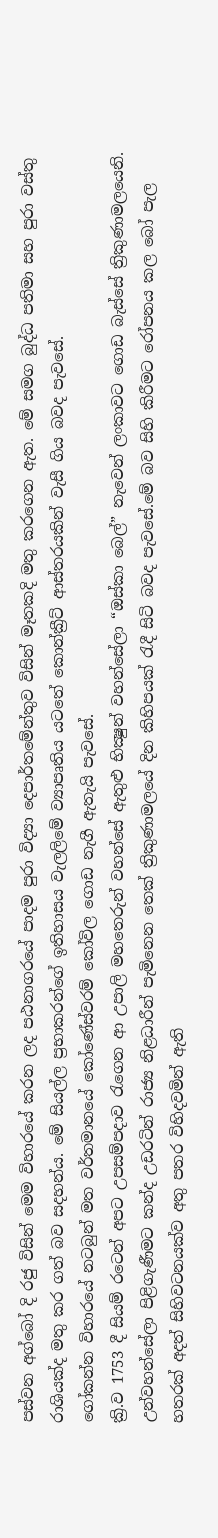පස්වන අග්බෝ දි රජු විසින් මෙම විහාරයේ කරන ලද පඨනාගරයේ පාදම පුරා විද්‍යා දෙපාර්තමේන්තුව විසින් මෑතකදි මතු කරගෙන ඇත. මේ සමග බුද්ධ පතිමා සහ පුරා වස්තු රාශියක්ද මතු කර ගත් බව සදහන්ය. මේ සියල්ල ප්‍රභාකරන්ගේ ඉතිහාසය වැලලිමේ ව්‍යාපෘතිය යටතේ කොන්ක්‍රීට් ආස්තරයකින් වැසී ගිය බවද පැවසේ.
ගෝකන්න විහාරයේ නටබුන් මත වර්තමානයේ කෝණේස්වරම් කෝවිල ගොඩ නැගී ඇතැයි පැවසේ.
ක්‍රි.ව 1753 දී සියම් රටෙන් අපට උපසම්පදාව රැගෙන ආ උපාලි මහතෙරුන් වහන්සේ ඇතුළු භික්‍ෂුන් වහන්සේලා “ඔස්කා බෙල්” නැවෙන් ලංකාවට ගොඩ බැස්සේ ත්‍රිකුණාමලයෙනි. උන්වහන්සේලා පිළිගැණීමට කන්ද උඩරටින් රාජ්‍ය නිළධාරීන් පැමිනෙන තෙක් ත්‍රිකුණාමලයේ දින කිහිපයක් රැදී සිටි බවද පැවසේ.මේ බව සිහි කිරීමට රෝපනය කල බෝ පැල හතරක් අදත් සිහිවටනයක්ව අතු පතර විහිදවමින් ඇති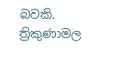බවකි.
ත්‍රිකුණාමල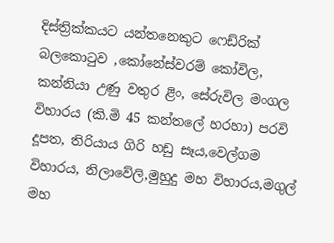දිස්ත්‍රික්කයට යන්තනෙකුට ෆෙඩ්රික් බලකොටුව ,කෝනේස්වරම් කෝවිල, කන්නියා උණු වතුර ළිං, සේරුවිල මංගල විහාරය (කි.මි 45 කන්තලේ හරහා) පරවි දූපත, තිරියාය ගිරි හඩු සෑය,වෙල්ගම විහාරය, නිලාවේලි,මුහුදු මහ විහාරය,මගුල් මහ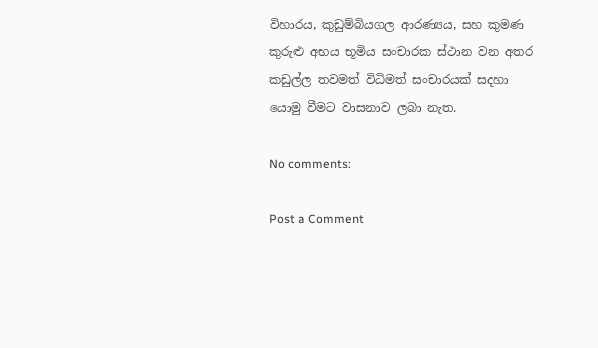විහාරය, කුඩුම්බියගල ආරණ්‍යය, සහ කුමණ කුරුළු අභය භූමිය සංචාරක ස්ථාන වන අතර කඩුල්ල තවමත් විධිමත් සංචාරයක් සදහා යොමු වීමට වාසනාව ලබා නැත.

No comments:

Post a Comment